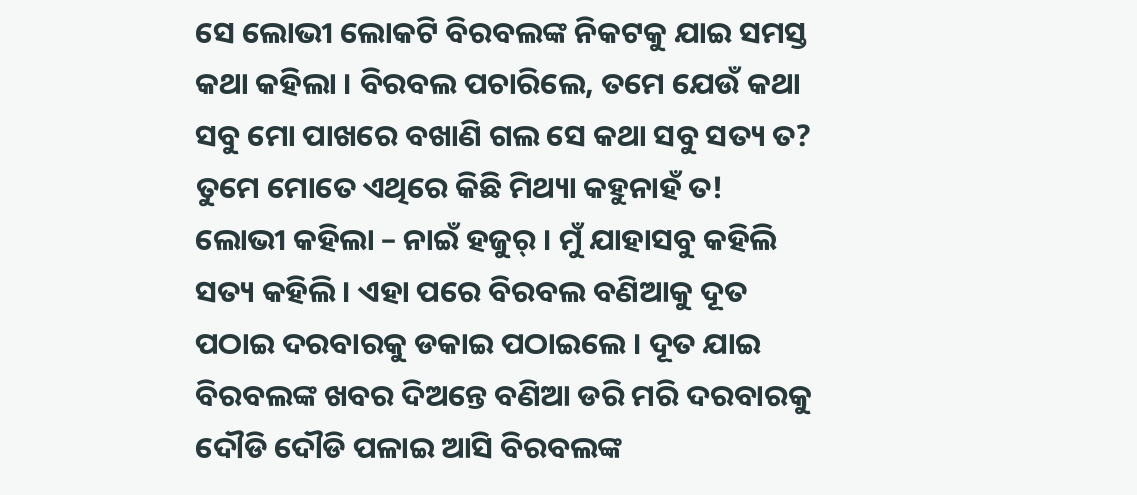ସେ ଲୋଭୀ ଲୋକଟି ବିରବଲଙ୍କ ନିକଟକୁ ଯାଇ ସମସ୍ତ କଥା କହିଲା । ବିରବଲ ପଚାରିଲେ, ତମେ ଯେଉଁ କଥା ସବୁ ମୋ ପାଖରେ ବଖାଣି ଗଲ ସେ କଥା ସବୁ ସତ୍ୟ ତ? ତୁମେ ମୋତେ ଏଥିରେ କିଛି ମିଥ୍ୟା କହୁନାହଁ ତ!
ଲୋଭୀ କହିଲା – ନାଇଁ ହଜୁର୍ । ମୁଁ ଯାହାସବୁ କହିଲି ସତ୍ୟ କହିଲି । ଏହା ପରେ ବିରବଲ ବଣିଆକୁ ଦୂତ ପଠାଇ ଦରବାରକୁ ଡକାଇ ପଠାଇଲେ । ଦୂତ ଯାଇ ବିରବଲଙ୍କ ଖବର ଦିଅନ୍ତେ ବଣିଆ ଡରି ମରି ଦରବାରକୁ ଦୌଡି ଦୌଡି ପଳାଇ ଆସି ବିରବଲଙ୍କ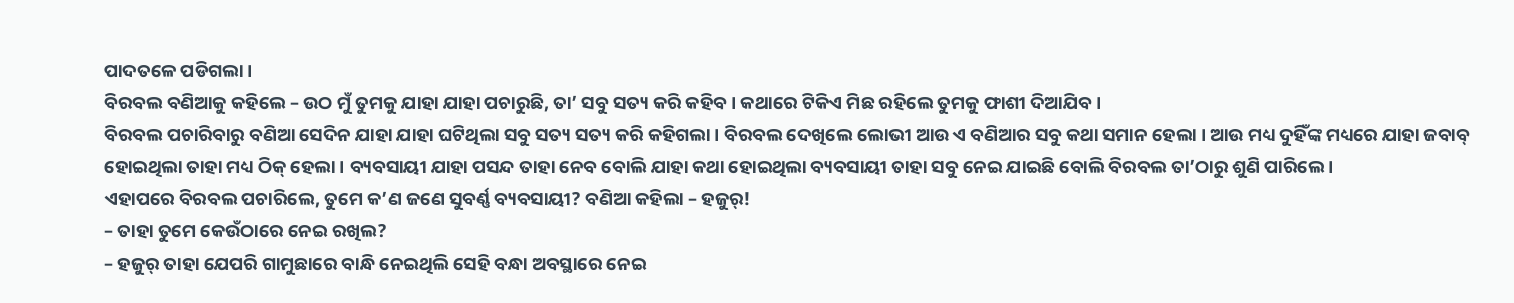ପାଦତଳେ ପଡିଗଲା ।
ବିରବଲ ବଣିଆକୁ କହିଲେ – ଉଠ ମୁଁ ତୁମକୁ ଯାହା ଯାହା ପଚାରୁଛି, ତା’ ସବୁ ସତ୍ୟ କରି କହିବ । କଥାରେ ଟିକିଏ ମିଛ ରହିଲେ ତୁମକୁ ଫାଶୀ ଦିଆଯିବ ।
ବିରବଲ ପଚାରିବାରୁ ବଣିଆ ସେଦିନ ଯାହା ଯାହା ଘଟିଥିଲା ସବୁ ସତ୍ୟ ସତ୍ୟ କରି କହିଗଲା । ବିରବଲ ଦେଖିଲେ ଲୋଭୀ ଆଉ ଏ ବଣିଆର ସବୁ କଥା ସମାନ ହେଲା । ଆଉ ମଧ୍ୟ ଦୁହିଁଙ୍କ ମଧ୍ୟରେ ଯାହା ଜବାବ୍ ହୋଇଥିଲା ତାହା ମଧ୍ୟ ଠିକ୍ ହେଲା । ବ୍ୟବସାୟୀ ଯାହା ପସନ୍ଦ ତାହା ନେବ ବୋଲି ଯାହା କଥା ହୋଇଥିଲା ବ୍ୟବସାୟୀ ତାହା ସବୁ ନେଇ ଯାଇଛି ବୋଲି ବିରବଲ ତା’ଠାରୁ ଶୁଣି ପାରିଲେ ।
ଏହାପରେ ବିରବଲ ପଚାରିଲେ, ତୁମେ କ’ଣ ଜଣେ ସୁବର୍ଣ୍ଣ ବ୍ୟବସାୟୀ? ବଣିଆ କହିଲା – ହଜୁର୍!
– ତାହା ତୁମେ କେଉଁଠାରେ ନେଇ ରଖିଲ?
– ହଜୁର୍ ତାହା ଯେପରି ଗାମୁଛାରେ ବାନ୍ଧି ନେଇଥିଲି ସେହି ବନ୍ଧା ଅବସ୍ଥାରେ ନେଇ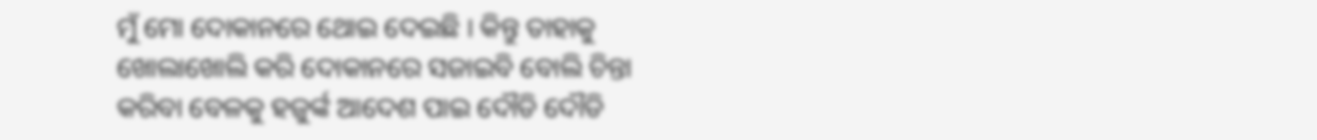ମୁଁ ମୋ ଦୋକାନରେ ଥୋଇ ଦେଇଛି । କିନ୍ତୁ ତାହାକୁ ଖୋଲାଖୋଲି କରି ଦୋକାନରେ ସଜାଇବି ବୋଲି ଚିନ୍ତା କରିବା ବେଳକୁ ହଜୁର୍ଙ୍କ ଆଦେଶ ପାଇ ଦୌଡି ଦୌଡି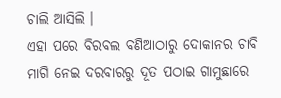ଚାଲି ଆସିଲି ।
ଏହା ପରେ ବିରବଲ ବଣିଆଠାରୁ ଦୋକାନର ଚାବି ମାଗି ନେଇ ଦରବାରରୁ ଦୂତ ପଠାଇ ଗାମୁଛାରେ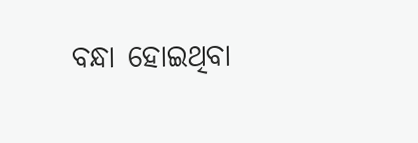ବନ୍ଧା ହୋଇଥିବା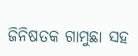ଜିନିଷତକ ଗାମୁଛା ସହ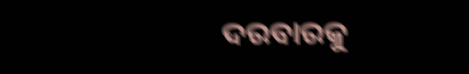ଦରବାରକୁ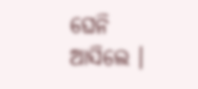ଘେନି ଆସିଲେ ।